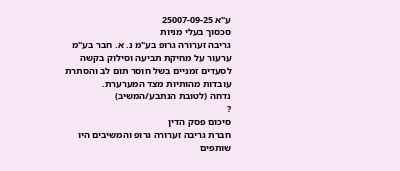ע"א 25007-09-25
סכסוך בעלי מניות
גריבה זערורה גרופ בע"מ נ. א. חבר בע"מ
ערעור על מחיקת תביעה וסילוק בקשה לסעדים זמניים בשל חוסר תום לב והסתרת עובדות מהותיות מצד המערערת.
נדחה (לטובת הנתבע/המשיב)
?
סיכום פסק הדין
חברת גריבה זערורה גרופ והמשיבים היו שותפים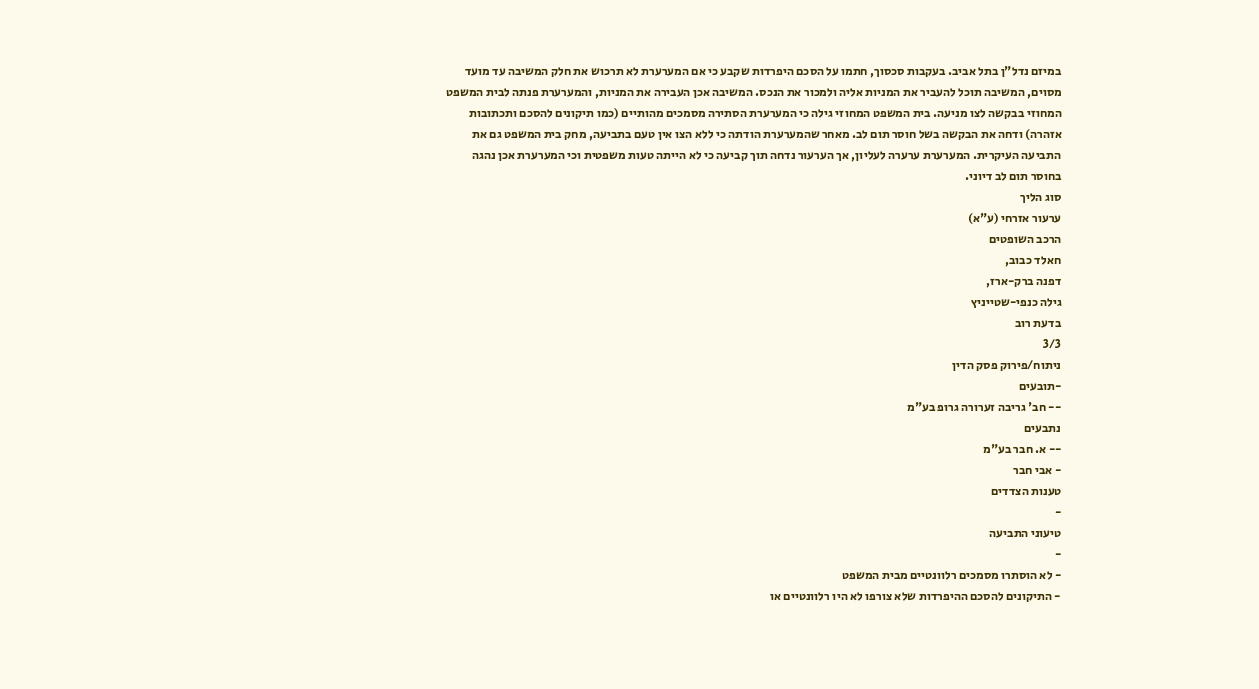במיזם נדל"ן בתל אביב. בעקבות סכסוך, חתמו על הסכם היפרדות שקבע כי אם המערערת לא תרכוש את חלק המשיבה עד מועד מסוים, המשיבה תוכל להעביר את המניות אליה ולמכור את הנכס. המשיבה אכן העבירה את המניות, והמערערת פנתה לבית המשפט המחוזי בבקשה לצו מניעה. בית המשפט המחוזי גילה כי המערערת הסתירה מסמכים מהותיים (כמו תיקונים להסכם ותכתובות אזהרה) ודחה את הבקשה בשל חוסר תום לב. מאחר שהמערערת הודתה כי ללא הצו אין טעם בתביעה, מחק בית המשפט גם את התביעה העיקרית. המערערת ערערה לעליון, אך הערעור נדחה תוך קביעה כי לא הייתה טעות משפטית וכי המערערת אכן נהגה בחוסר תום לב דיוני.
סוג הליך
ערעור אזרחי (ע"א)
הרכב השופטים
חאלד כבוב,
דפנה ברק-ארז,
גילה כנפי-שטייניץ
בדעת רוב
3/3
ניתוח/פירוק פסק הדין
-תובעים
-- חב' גריבה זערורה גרופ בע"מ
נתבעים
-- א. חבר בע"מ
- אבי חבר
טענות הצדדים
-
טיעוני התביעה
-
- לא הוסתרו מסמכים רלוונטיים מבית המשפט
- התיקונים להסכם ההיפרדות שלא צורפו לא היו רלוונטיים או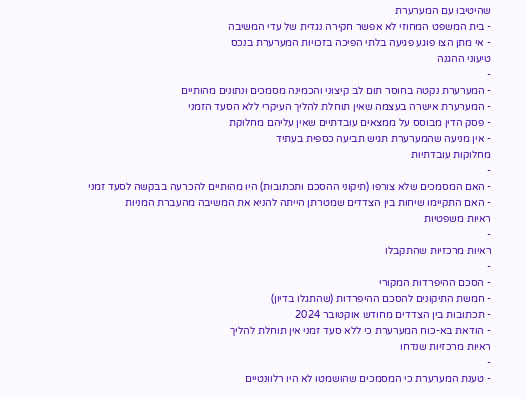שהיטיבו עם המערערת
- בית המשפט המחוזי לא אפשר חקירה נגדית של עדי המשיבה
- אי מתן הצו פוגע פגיעה בלתי הפיכה בזכויות המערערת בנכס
טיעוני ההגנה
-
- המערערת נקטה בחוסר תום לב קיצוני והכמינה מסמכים ונתונים מהותיים
- המערערת אישרה בעצמה שאין תוחלת להליך העיקרי ללא הסעד הזמני
- פסק הדין מבוסס על ממצאים עובדתיים שאין עליהם מחלוקת
- אין מניעה שהמערערת תגיש תביעה כספית בעתיד
מחלוקות עובדתיות
-
- האם המסמכים שלא צורפו (תיקוני ההסכם ותכתובות) היו מהותיים להכרעה בבקשה לסעד זמני
- האם התקיימו שיחות בין הצדדים שמטרתן הייתה להניא את המשיבה מהעברת המניות
ראיות משפטיות
-
ראיות מרכזיות שהתקבלו
-
- הסכם ההיפרדות המקורי
- חמשת התיקונים להסכם ההיפרדות (שהתגלו בדיון)
- תכתובות בין הצדדים מחודש אוקטובר 2024
- הודאת בא-כוח המערערת כי ללא סעד זמני אין תוחלת להליך
ראיות מרכזיות שנדחו
-
- טענת המערערת כי המסמכים שהושמטו לא היו רלוונטיים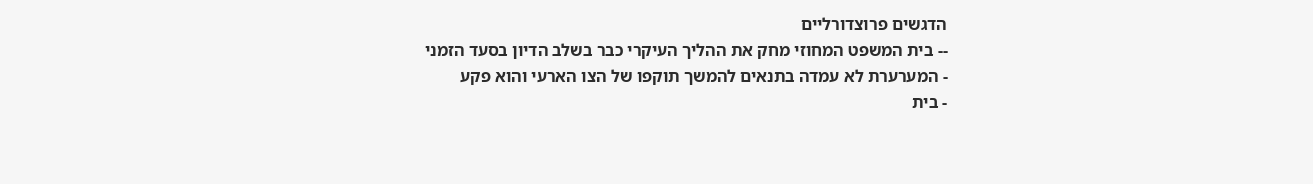הדגשים פרוצדורליים
-- בית המשפט המחוזי מחק את ההליך העיקרי כבר בשלב הדיון בסעד הזמני
- המערערת לא עמדה בתנאים להמשך תוקפו של הצו הארעי והוא פקע
- בית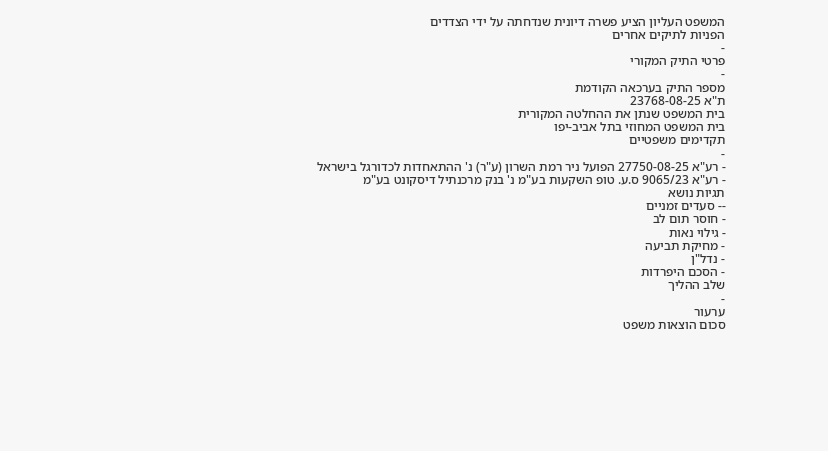המשפט העליון הציע פשרה דיונית שנדחתה על ידי הצדדים
הפניות לתיקים אחרים
-
פרטי התיק המקורי
-
מספר התיק בערכאה הקודמת
ת"א 23768-08-25
בית המשפט שנתן את ההחלטה המקורית
בית המשפט המחוזי בתל אביב-יפו
תקדימים משפטיים
-
- רע"א 27750-08-25 הפועל ניר רמת השרון (ע"ר) נ' ההתאחדות לכדורגל בישראל
- רע"א 9065/23 ס.ע. טופ השקעות בע"מ נ' בנק מרכנתיל דיסקונט בע"מ
תגיות נושא
-- סעדים זמניים
- חוסר תום לב
- גילוי נאות
- מחיקת תביעה
- נדל"ן
- הסכם היפרדות
שלב ההליך
-
ערעור
סכום הוצאות משפט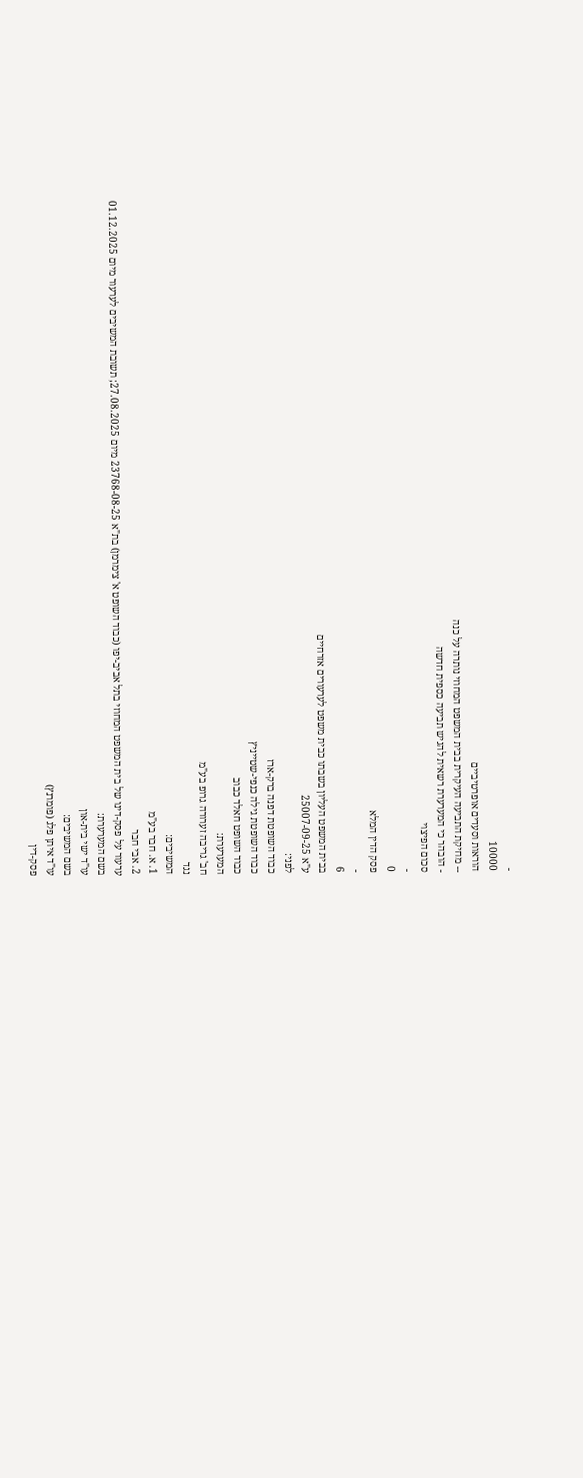-
10000
הוראות וסעדים אופרטיביים
-- מחיקת התביעה העיקרית בבית המשפט המחוזי נותרה על כנה
- הובהר כי המערערת רשאית להגיש תביעה כספית חדשה
סכום הפיצוי
-
0
פסק הדין המלא
-
6
בבית המשפט העליון בשבתו כבית משפט לערעורים אזרחיים
ע"א 25007-09-25
לפני:
כבוד השופטת דפנה ברק-ארז
כבוד השופטת גילה כנפי-שטייניץ
כבוד השופט חאלד כבוב
המערערת:
חב' גריבה זערורה גרופ בע"מ
נגד
המשיבים:
1. א. חבר בע"מ
2. אבי חבר
ערעור על פסק-דינו של בית המשפט המחוזי בתל אביב-יפו (כבוד השופט א' צימרמן) בת"א 23768-08-25 מיום 27.08.2025; תשובת המשיבים לערעור מיום 01.12.2025
בשם המערערת:
עו"ד ישי בית-און
בשם המשיבים:
עו"ד איתן פלג (פומרנץ)
פסק-דין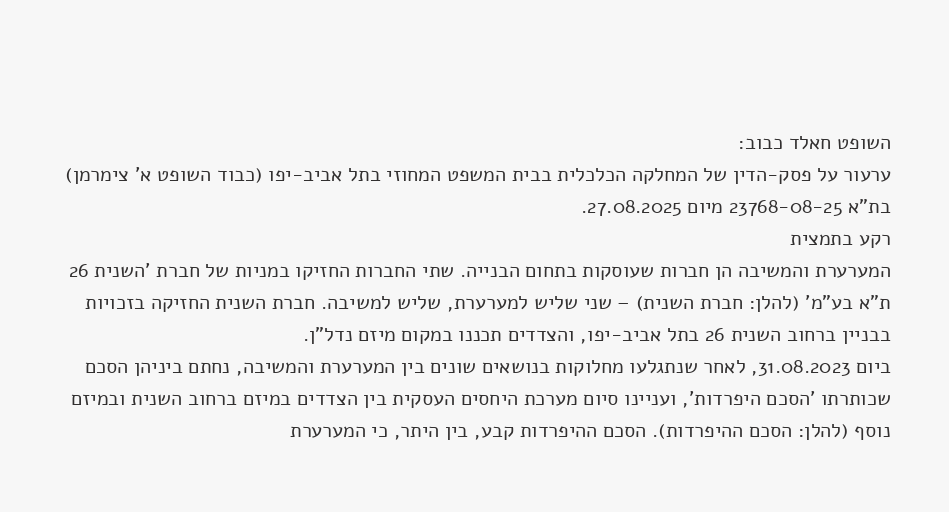השופט חאלד כבוב:
ערעור על פסק-הדין של המחלקה הכלכלית בבית המשפט המחוזי בתל אביב-יפו (כבוד השופט א' צימרמן) בת"א 23768-08-25 מיום 27.08.2025.
רקע בתמצית
המערערת והמשיבה הן חברות שעוסקות בתחום הבנייה. שתי החברות החזיקו במניות של חברת 'השנית 26 ת"א בע"מ' (להלן: חברת השנית) – שני שליש למערערת, שליש למשיבה. חברת השנית החזיקה בזכויות בבניין ברחוב השנית 26 בתל אביב-יפו, והצדדים תכננו במקום מיזם נדל"ן.
ביום 31.08.2023, לאחר שנתגלעו מחלוקות בנושאים שונים בין המערערת והמשיבה, נחתם ביניהן הסכם שכותרתו 'הסכם היפרדות', ועניינו סיום מערכת היחסים העסקית בין הצדדים במיזם ברחוב השנית ובמיזם נוסף (להלן: הסכם ההיפרדות). הסכם ההיפרדות קבע, בין היתר, כי המערערת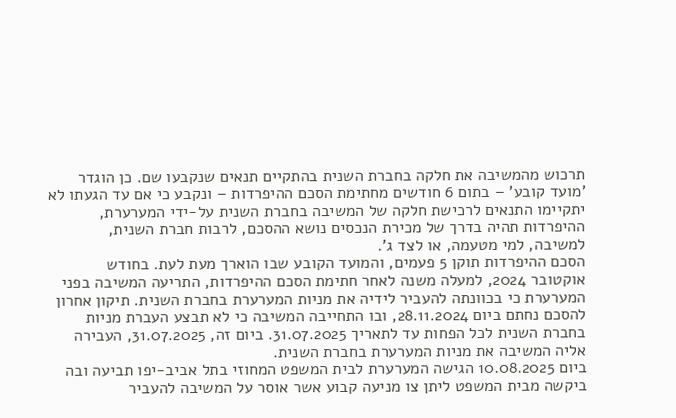תרכוש מהמשיבה את חלקה בחברת השנית בהתקיים תנאים שנקבעו שם. כן הוגדר 'מועד קובע' – בתום 6 חודשים מחתימת הסכם ההיפרדות – ונקבע כי אם עד הגעתו לא יתקיימו התנאים לרכישת חלקה של המשיבה בחברת השנית על-ידי המערערת, ההיפרדות תהיה בדרך של מכירת הנכסים נושא ההסכם, לרבות חברת השנית, למשיבה, למי מטעמה, או לצד ג'.
הסכם ההיפרדות תוקן 5 פעמים, והמועד הקובע שבו הוארך מעת לעת. בחודש אוקטובר 2024, למעלה משנה לאחר חתימת הסכם ההיפרדות, התריעה המשיבה בפני המערערת כי בכוונתה להעביר לידיה את מניות המערערת בחברת השנית. תיקון אחרון להסכם נחתם ביום 28.11.2024, ובו התחייבה המשיבה כי לא תבצע העברת מניות בחברת השנית לכל הפחות עד לתאריך 31.07.2025. ביום זה, 31.07.2025, העבירה אליה המשיבה את מניות המערערת בחברת השנית.
ביום 10.08.2025 הגישה המערערת לבית המשפט המחוזי בתל אביב-יפו תביעה ובה ביקשה מבית המשפט ליתן צו מניעה קבוע אשר אוסר על המשיבה להעביר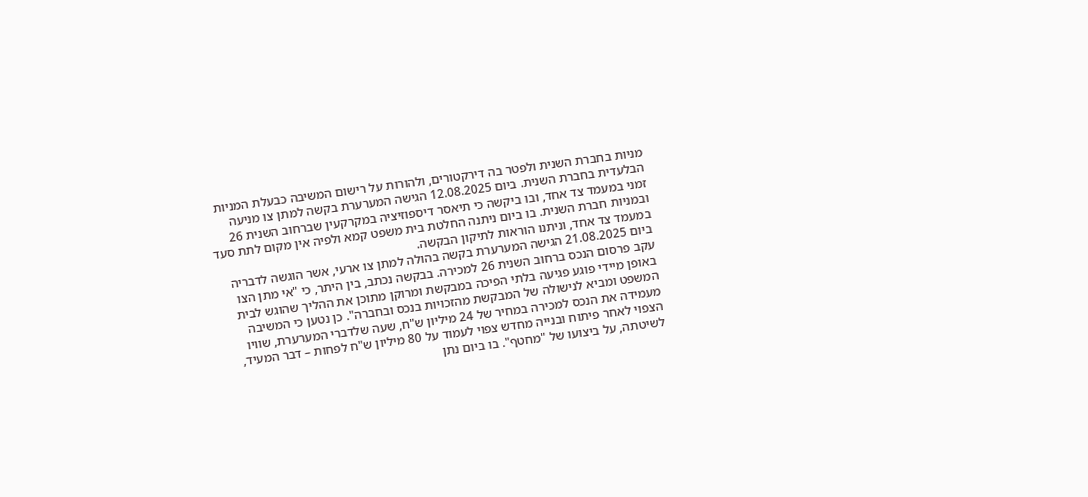מניות בחברת השנית ולפטר בה דירקטורים, ולהורות על רישום המשיבה כבעלת המניות הבלעדית בחברת השנית. ביום 12.08.2025 הגישה המערערת בקשה למתן צו מניעה זמני במעמד צד אחד, ובו ביקשה כי תיאסר דיספוזיציה במקרקעין שברחוב השנית 26 ובמניות חברת השנית. בו ביום ניתנה החלטת בית משפט קמא ולפיה אין מקום לתת סעד במעמד צד אחד, וניתנו הוראות לתיקון הבקשה.
ביום 21.08.2025 הגישה המערערת בקשה בהולה למתן צו ארעי, אשר הוגשה לדבריה עקב פרסום הנכס ברחוב השנית 26 למכירה. בבקשה נכתב, בין היתר, כי "אי מתן הצו באופן מיידי פוגע פגיעה בלתי הפיכה במבקשת ומרוקן מתוכן את ההליך שהוגש לבית המשפט ומביא לנישולה של המבקשת מהזכויות בנכס ובחברה". כן נטען כי המשיבה מעמידה את הנכס למכירה במחיר של 24 מיליון ש"ח, שעה שלדברי המערערת, שוויו הצפוי לאחר פיתוח ובנייה מחדש צפוי לעמוד על 80 מיליון ש"ח לפחות – דבר המעיד, לשיטתה, על ביצועו של "מחטף". בו ביום נתן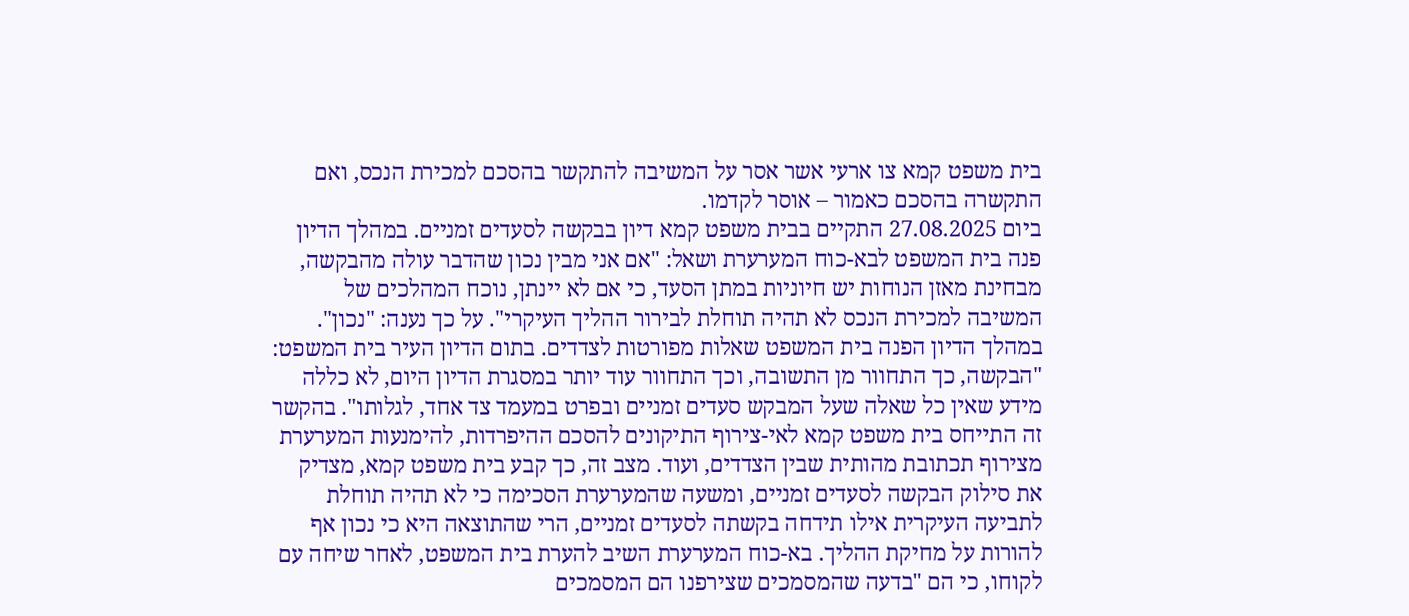בית משפט קמא צו ארעי אשר אסר על המשיבה להתקשר בהסכם למכירת הנכס, ואם התקשרה בהסכם כאמור – אוסר לקדמו.
ביום 27.08.2025 התקיים בבית משפט קמא דיון בבקשה לסעדים זמניים. במהלך הדיון פנה בית המשפט לבא-כוח המערערת ושאל: "אם אני מבין נכון שהדבר עולה מהבקשה, מבחינת מאזן הנוחות יש חיוניות במתן הסעד, כי אם לא יינתן, נוכח המהלכים של המשיבה למכירת הנכס לא תהיה תוחלת לבירור ההליך העיקרי". על כך נענה: "נכון".
במהלך הדיון הפנה בית המשפט שאלות מפורטות לצדדים. בתום הדיון העיר בית המשפט: "הבקשה, כך התחוור מן התשובה, וכך התחוור עוד יותר במסגרת הדיון היום, לא כללה מידע שאין כל שאלה שעל המבקש סעדים זמניים ובפרט במעמד צד אחד, לגלותו". בהקשר זה התייחס בית משפט קמא לאי-צירוף התיקונים להסכם ההיפרדות, להימנעות המערערת מצירוף תכתובת מהותית שבין הצדדים, ועוד. מצב זה, כך קבע בית משפט קמא, מצדיק את סילוק הבקשה לסעדים זמניים, ומשעה שהמערערת הסכימה כי לא תהיה תוחלת לתביעה העיקרית אילו תידחה בקשתה לסעדים זמניים, הרי שהתוצאה היא כי נכון אף להורות על מחיקת ההליך. בא-כוח המערערת השיב להערת בית המשפט, לאחר שיחה עם לקוחו, כי הם "בדעה שהמסמכים שצירפנו הם המסמכים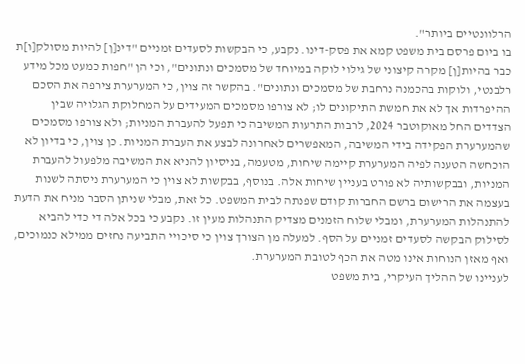הרלוונטיים ביותר".
בו ביום פרסם בית משפט קמא את פסק-דינו. נקבע, כי הבקשות לסעדים זמניים "דינ[ן] להיות מסולק[ו]ת כבר בהיות[ן] מקרה קיצוני של גילוי לוקה במיוחד של מסמכים ונתונים", וכי הן "חפות כמעט מכל מידע רלבנטי, ולוקות בהכמנה נרחבת של מסמכים ונתונים". בהקשר זה צוין, כי המערערת צירפה את הסכם ההיפרדות אך לא את חמשת התיקונים לו; לא צורפו מסמכים המעידים על המחלוקת הגלויה שבין הצדדים החל מאוקוטבר 2024, לרבות התרעות המשיבה כי תפעל להעברת המניות; ולא צורפו מסמכים שהמערערת הפקידה בידי המשיבה, המאפשרים לאחרונה לבצע את העברת המניות. כן צוין, כי בדיון לא הוכחשה הטענה לפיה המערערת קיימה שיחות, מטעמה, בניסיון להניא את המשיבה מלפעול להעברת המניות, ובבקשותיה לא פורט בעניין שיחות אלה. בנוסף, בבקשות לא צוין כי המערערת ניסתה לשנות בעצמה את הרישום ברשם החברות קודם שפנתה לבית המשפט. כל זאת, מבלי שניתן הסבר מניח את הדעת להתנהלות המערערת, ומבלי שלוח הזמנים מצדיק התנהלות מעין זו. נקבע כי בכל אלה די כדי להביא לסילוק הבקשה לסעדים זמניים על הסף. למעלה מן הצורך צוין כי סיכויי התביעה נחזים ממילא כנמוכים, ואף מאזן הנוחות אינו מטה את הכף לטובת המערערת.
לעניינו של ההליך העיקרי, בית משפט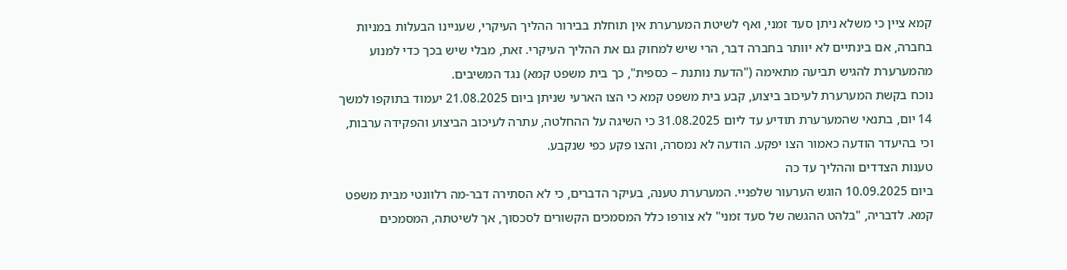קמא ציין כי משלא ניתן סעד זמני, ואף לשיטת המערערת אין תוחלת בבירור ההליך העיקרי, שעניינו הבעלות במניות בחברה, אם בינתיים לא יוותר בחברה דבר, הרי שיש למחוק גם את ההליך העיקרי. זאת, מבלי שיש בכך כדי למנוע מהמערערת להגיש תביעה מתאימה ("הדעת נותנת – כספית", כך בית משפט קמא) נגד המשיבים.
נוכח בקשת המערערת לעיכוב ביצוע, קבע בית משפט קמא כי הצו הארעי שניתן ביום 21.08.2025 יעמוד בתוקפו למשך 14 יום, בתנאי שהמערערת תודיע עד ליום 31.08.2025 כי השיגה על ההחלטה, עתרה לעיכוב הביצוע והפקידה ערבות, וכי בהיעדר הודעה כאמור הצו יפקע. הודעה לא נמסרה, והצו פקע כפי שנקבע.
טענות הצדדים וההליך עד כה
ביום 10.09.2025 הוגש הערעור שלפניי. המערערת טענה, בעיקר הדברים, כי לא הסתירה דבר-מה רלוונטי מבית משפט קמא. לדבריה, "בלהט ההגשה של סעד זמני" לא צורפו כלל המסמכים הקשורים לסכסוך, אך לשיטתה, המסמכים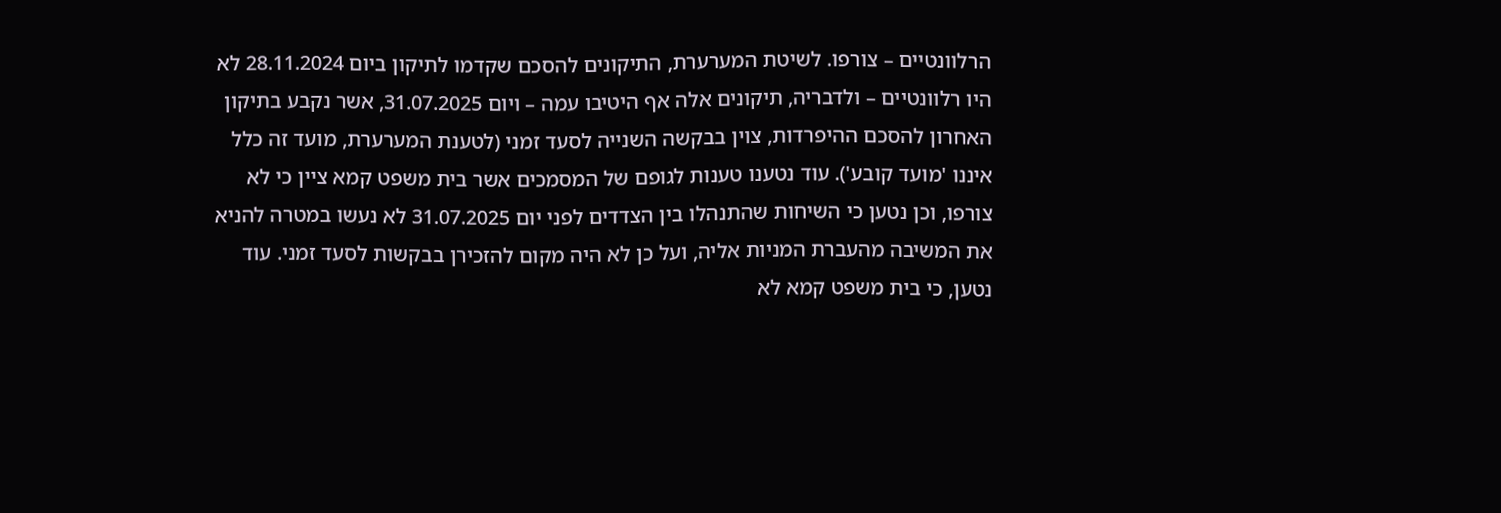הרלוונטיים – צורפו. לשיטת המערערת, התיקונים להסכם שקדמו לתיקון ביום 28.11.2024 לא היו רלוונטיים – ולדבריה, תיקונים אלה אף היטיבו עמה – ויום 31.07.2025, אשר נקבע בתיקון האחרון להסכם ההיפרדות, צוין בבקשה השנייה לסעד זמני (לטענת המערערת, מועד זה כלל איננו 'מועד קובע'). עוד נטענו טענות לגופם של המסמכים אשר בית משפט קמא ציין כי לא צורפו, וכן נטען כי השיחות שהתנהלו בין הצדדים לפני יום 31.07.2025 לא נעשו במטרה להניא את המשיבה מהעברת המניות אליה, ועל כן לא היה מקום להזכירן בבקשות לסעד זמני. עוד נטען, כי בית משפט קמא לא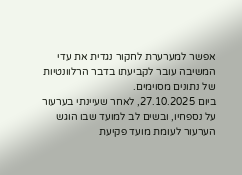אפשר למערערת לחקור נגדית את עדי המשיבה עובר לקביעתו בדבר הרלוונטיות של נתונים מסוימים.
ביום 27.10.2025, לאחר שעיינתי בערעור על נספחיו, ובשים לב למועד שבו הוגש הערעור לעומת מועד פקיעת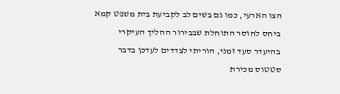הצו הארעי, כמו גם בשים לב לקביעת בית משפט קמא ביחס לחוסר התוחלת שבבירור ההליך העיקרי בהיעדר סעד זמני, הוריתי לצדדים לעדכן בדבר סטטוס מכירת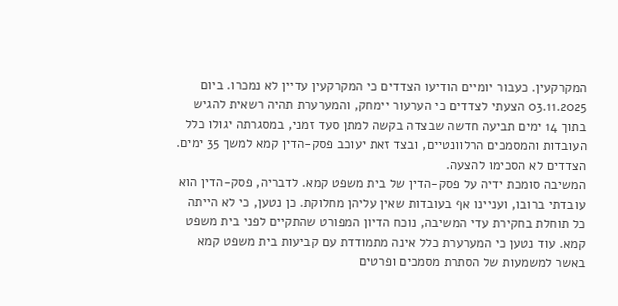המקרקעין. כעבור יומיים הודיעו הצדדים כי המקרקעין עדיין לא נמכרו. ביום 03.11.2025 הצעתי לצדדים כי הערעור יימחק, והמערערת תהיה רשאית להגיש בתוך 14 ימים תביעה חדשה שבצדה בקשה למתן סעד זמני, במסגרתה יגולו כלל העובדות והמסמכים הרלוונטיים, ובצד זאת יעוכב פסק-הדין קמא למשך 35 ימים. הצדדים לא הסכימו להצעה.
המשיבה סומכת ידיה על פסק-הדין של בית משפט קמא. לדבריה, פסק-הדין הוא עובדתי ברובו, ועניינו אף בעובדות שאין עליהן מחלוקת. כן נטען, כי לא הייתה כל תוחלת בחקירת עדי המשיבה, נוכח הדיון המפורט שהתקיים לפני בית משפט קמא. עוד נטען כי המערערת כלל אינה מתמודדת עם קביעות בית משפט קמא באשר למשמעות של הסתרת מסמכים ופרטים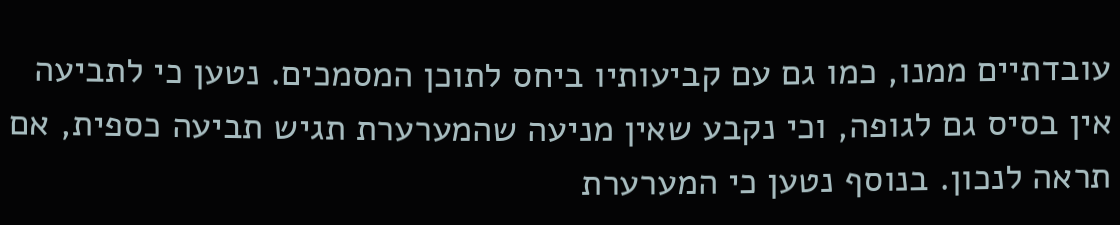עובדתיים ממנו, כמו גם עם קביעותיו ביחס לתוכן המסמכים. נטען כי לתביעה אין בסיס גם לגופה, וכי נקבע שאין מניעה שהמערערת תגיש תביעה כספית, אם תראה לנכון. בנוסף נטען כי המערערת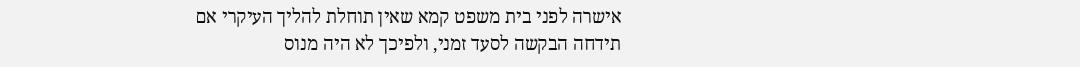אישרה לפני בית משפט קמא שאין תוחלת להליך העיקרי אם תידחה הבקשה לסעד זמני, ולפיכך לא היה מנוס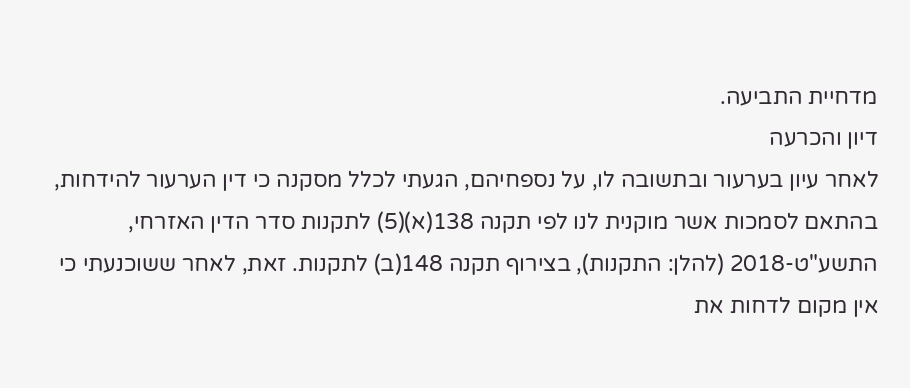מדחיית התביעה.
דיון והכרעה
לאחר עיון בערעור ובתשובה לו, על נספחיהם, הגעתי לכלל מסקנה כי דין הערעור להידחות, בהתאם לסמכות אשר מוקנית לנו לפי תקנה 138(א)(5) לתקנות סדר הדין האזרחי, התשע"ט-2018 (להלן: התקנות), בצירוף תקנה 148(ב) לתקנות. זאת, לאחר ששוכנעתי כי אין מקום לדחות את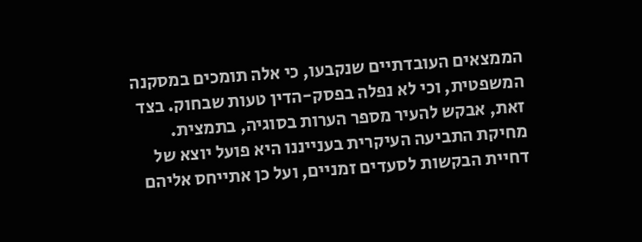הממצאים העובדתיים שנקבעו, כי אלה תומכים במסקנה המשפטית, וכי לא נפלה בפסק-הדין טעות שבחוק. בצד זאת, אבקש להעיר מספר הערות בסוגיה, בתמצית.
מחיקת התביעה העיקרית בענייננו היא פועל יוצא של דחיית הבקשות לסעדים זמניים, ועל כן אתייחס אליהם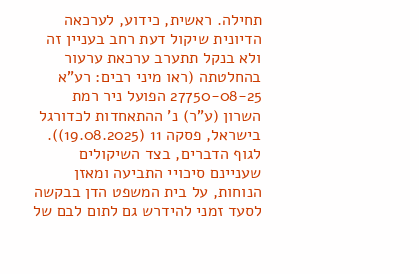תחילה. ראשית, כידוע, לערכאה הדיונית שיקול דעת רחב בעניין זה ולא בנקל תתערב ערכאת ערעור בהחלטתה (ראו מיני רבים: רע"א 27750-08-25 הפועל ניר רמת השרון (ע"ר) נ' ההתאחדות לכדורגל בישראל, פסקה 11 (19.08.2025)). לגוף הדברים, בצד השיקולים שעניינם סיכויי התביעה ומאזן הנוחות, על בית המשפט הדן בבקשה לסעד זמני להידרש גם לתום לבם של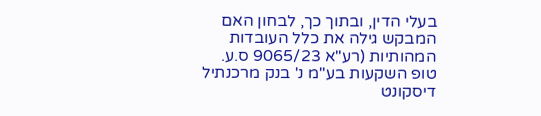בעלי הדין, ובתוך כך, לבחון האם המבקש גילה את כלל העובדות המהותיות (רע"א 9065/23 ס.ע. טופ השקעות בע"מ נ' בנק מרכנתיל דיסקונט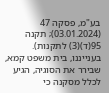בע"מ, פסקה 47 (03.01.2024); תקנה 95(ד)(3) לתקנות). בענייננו, בית משפט קמא, שבירר את הסוגיה, הגיע לכלל מסקנה כי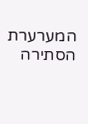המערערת הסתירה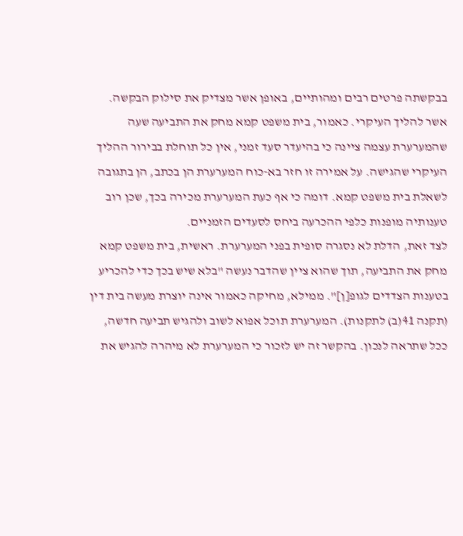בבקשתה פרטים רבים ומהותיים, באופן אשר מצדיק את סילוק הבקשה.
אשר להליך העיקרי. כאמור, בית משפט קמא מחק את התביעה שעה שהמערערת עצמה ציינה כי בהיעדר סעד זמני, אין כל תוחלת בבירור ההליך העיקרי שהגישה. על אמירה זו חזר בא-כוח המערערת הן בכתב, הן בתגובה לשאלת בית משפט קמא. דומה כי אף כעת המערערת מכירה בכך, שכן רוב טענותיה מופנות כלפי ההכרעה ביחס לסעדים הזמניים.
לצד זאת, הדלת לא נסגרה סופית בפני המערערת. ראשית, בית משפט קמא מחק את התביעה, תוך שהוא ציין שהדבר נעשה "בלא שיש בכך כדי להכריע בטענות הצדדים לגופ[ן]". ממילא, מחיקה כאמור אינה יוצרת מעשה בית דין (תקנה 41(ב) לתקנות). המערערת תוכל אפוא לשוב ולהגיש תביעה חדשה, ככל שתראה לנכון. בהקשר זה יש לזכור כי המערערת לא מיהרה להגיש את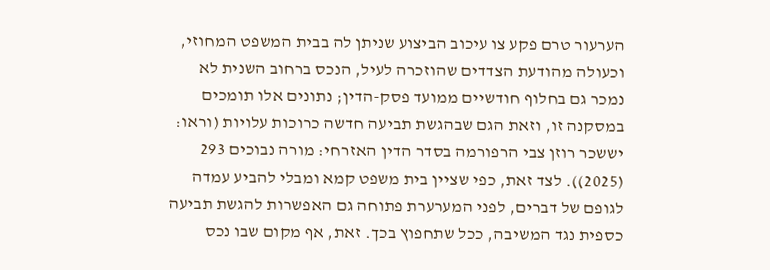הערעור טרם פקע צו עיכוב הביצוע שניתן לה בבית המשפט המחוזי, וכעולה מהודעת הצדדים שהוזכרה לעיל, הנכס ברחוב השנית לא נמכר גם בחלוף חודשיים ממועד פסק-הדין; נתונים אלו תומכים במסקנה זו, וזאת הגם שבהגשת תביעה חדשה כרוכות עלויות (וראו: יששכר רוזן צבי הרפורמה בסדר הדין האזרחי: מורה נבוכים 293 (2025)). לצד זאת, כפי שציין בית משפט קמא ומבלי להביע עמדה לגופם של דברים, לפני המערערת פתוחה גם האפשרות להגשת תביעה כספית נגד המשיבה, ככל שתחפוץ בכך. זאת, אף מקום שבו נכס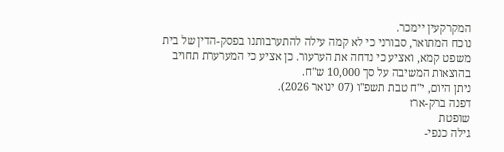המקרקעין יימכר.
נוכח המתואר, סבורני כי לא קמה עילה להתערבותנו בפסק-הדין של בית משפט קמא, ואציע כי נדחה את הערעור. כן אציע כי המערערת תחויב בהוצאות המשיבה על סך 10,000 ש"ח.
ניתן היום, י"ח טבת תשפ"ו (07 ינואר 2026).
דפנה ברק-ארז
שופטת
גילה כנפי-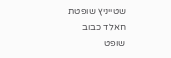שטייניץ שופטת
חאלד כבוב
שופט